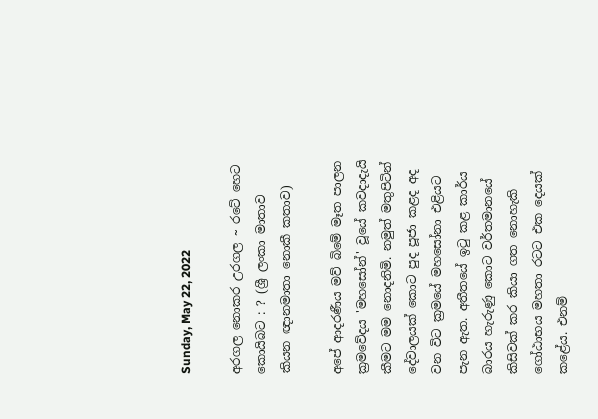Sunday, May 22, 2022

අරගල නොකර උරගල ~ රටේ හෙට කොයිබට : ? (ශ්‍රී ලංකා මාතාව කියන ඥානමාතා නොකී කතාව)

අපේ ආදරණීය මව් බිමේ මෑත පාලන ක්‍රමවේදය 'මහසෝන්' වූයේ කවදාදැයි කීමට මම නොදනිමි. නමුත් මතුපිටින් දේවාලයක් කොට පුද පූජා කළද අද වන විට ක්‍රමයේ මහසෝනා එළියට පැන ඇත. අතීතයේ ඉටු කළ කාර්ය බාරය හැරුණු කොට වර්තමානයේ කිසිවක් කර කියා ගත නොහැකි ගෝඨාභය මහතා රටට එක දෙයක් කළේය. එනම්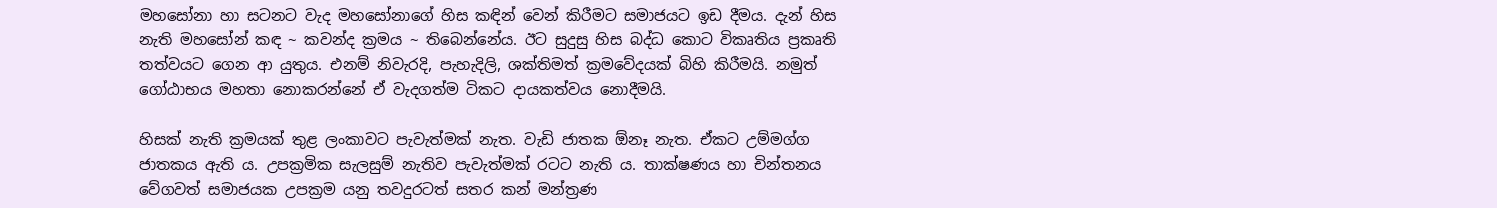මහසෝනා හා සටනට වැද මහසෝනාගේ හිස කඳින් වෙන් කිරීමට සමාජයට ඉඩ දීමය. දැන් හිස නැති මහසෝන් කඳ ~ කවන්ද ක්‍රමය ~ තිබෙන්නේය. ඊට සුදුසු හිස බද්ධ කොට විකෘතිය ප්‍රකෘති තත්වයට ගෙන ආ යුතුය. එනම් නිවැරදි, පැහැදිලි, ශක්තිමත් ක්‍රමවේදයක් බිහි කිරීමයි. නමුත් ගෝඨාභය මහතා නොකරන්නේ ඒ වැදගත්ම ටිකට දායකත්වය නොදීමයි.

හිසක් නැති ක්‍රමයක් තුළ ලංකාවට පැවැත්මක් නැත. වැඩි ජාතක ඕනෑ නැත. ඒකට උම්මග්ග ජාතකය ඇති ය. උපක්‍රමික සැලසුම් නැතිව පැවැත්මක් රටට නැති ය. තාක්ෂණය හා චින්තනය වේගවත් සමාජයක උපක්‍රම යනු තවදුරටත් සතර කන් මන්ත්‍රණ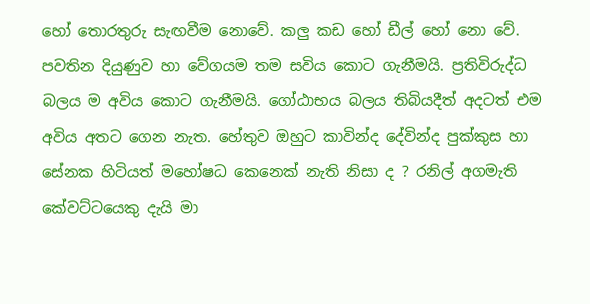හෝ තොරතුරු සැඟවීම නොවේ. කලු කඩ හෝ ඩීල් හෝ නො වේ. පවතින දියුණුව හා වේගයම තම සවිය කොට ගැනීමයි. ප්‍රතිවිරුද්ධ බලය ම අවිය කොට ගැනීමයි. ගෝඨාභය බලය තිබියදීත් අදටත් එම අවිය අතට ගෙන නැත. හේතුව ඔහුට කාවින්ද දේවින්ද පුක්කුස හා සේනක හිටියත් මහෝෂධ කෙනෙක් නැති නිසා ද ? රනිල් අගමැති කේවට්ටයෙකු දැයි මා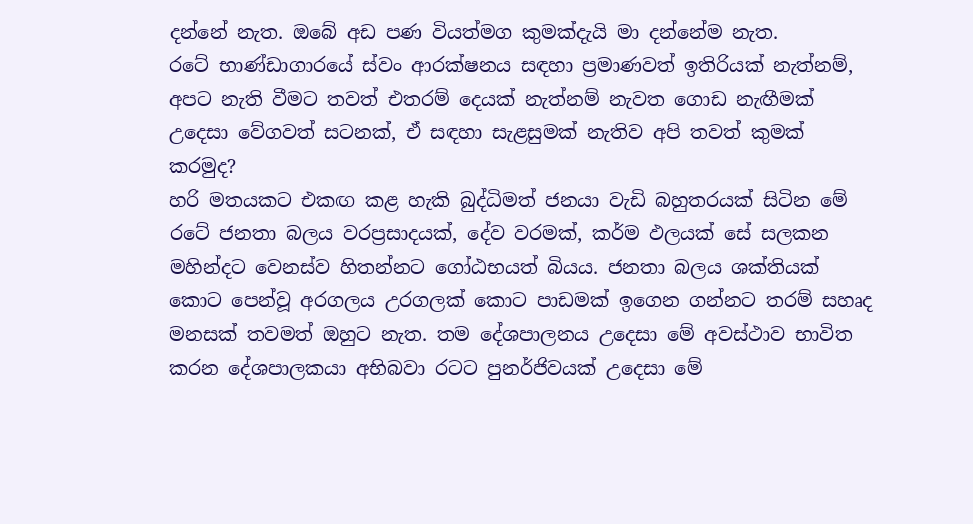දන්නේ නැත. ඔබේ අඩ පණ වියත්මග කුමක්දැයි මා දන්නේම නැත.
රටේ භාණ්ඩාගාරයේ ස්වං ආරක්ෂනය සඳහා ප්‍රමාණවත් ඉතිරියක් නැත්නම්, අපට නැති වීමට තවත් එතරම් දෙයක් නැත්නම් නැවත ගොඩ නැඟීමක් උදෙසා වේගවත් සටනක්, ඒ සඳහා සැළසුමක් නැතිව අපි තවත් කුමක් කරමුද?
හරි මතයකට එකඟ කළ හැකි බුද්ධිමත් ජනයා වැඩි බහුතරයක් සිටින මේ රටේ ජනතා බලය වරප්‍රසාදයක්, දේව වරමක්, කර්ම ඵලයක් සේ සලකන මහින්දට වෙනස්ව හිතන්නට ගෝඨභයත් බියය. ජනතා බලය ශක්තියක් කොට පෙන්වූ අරගලය උරගලක් කොට පාඩමක් ඉගෙන ගන්නට තරම් සහෘද මනසක් තවමත් ඔහුට නැත. තම දේශපාලනය උදෙසා මේ අවස්ථාව භාවිත කරන දේශපාලකයා අභිබවා රටට පුනර්ජිවයක් උදෙසා මේ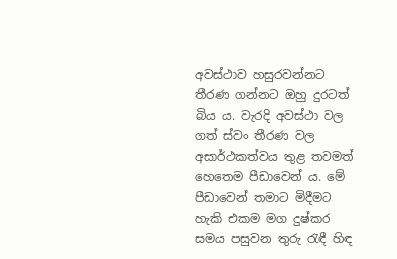අවස්ථාව හසුරවන්නට තීරණ ගන්නට ඔහු දුරටත් බිය ය. වැරදි අවස්ථා වල ගත් ස්වං තීරණ වල අසාර්ථකත්වය තුළ තවමත් හෙතෙම පීඩාවෙන් ය. මේ පීඩාවෙන් තමාට මිදීමට හැකි එකම මග දුෂ්කර සමය පසුවන තුරු රැඳී හිඳ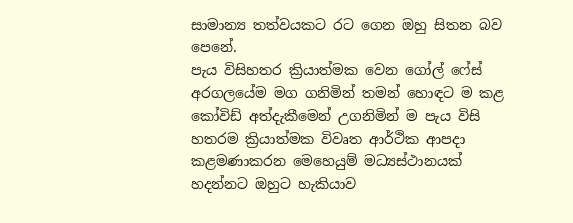සාමාන්‍ය තත්වයකට රට ගෙන ඔහු සිතන බව පෙනේ.
පැය විසිහතර ක්‍රියාත්මක වෙන ගෝල් ෆේස් අරගලයේම මග ගනිමින් තමන් හොඳට ම කළ කෝවිඩ් අත්දැකීමෙන් උගනිමින් ම පැය විසි හතරම ක්‍රියාත්මක විවෘත ආර්ථික ආපදා කළමණාකරන මෙහෙයුම් මධ්‍යස්ථානයක් හදන්නට ඔහුට හැකියාව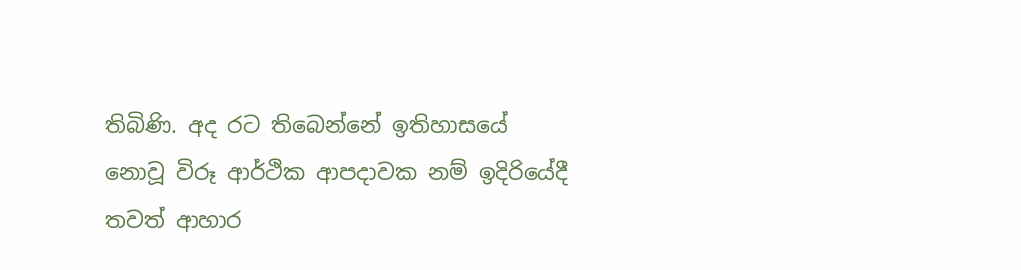තිබිණි. අද රට තිබෙන්නේ ඉතිහාසයේ නොවූ විරූ ආර්ථික ආපදාවක නම් ඉදිරියේදී තවත් ආහාර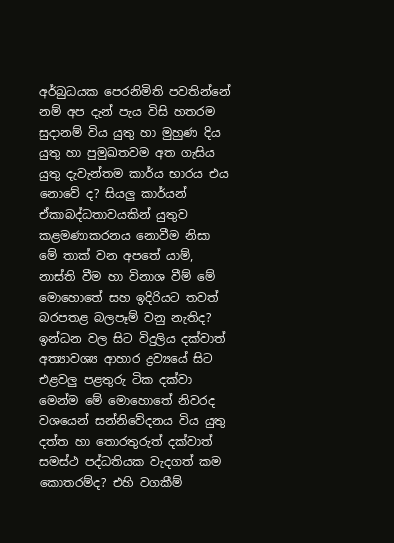අර්බුධයක පෙරනිමිති පවතින්නේ නම් අප දැන් පැය විසි හතරම සුදානම් විය යුතු හා මුහුණ දිය යුතු හා පුමුඛතවම අත ගැසිය යුතු දැවැන්තම කාර්ය භාරය එය නොවේ ද? සියලු කාර්යන් ඒකාබද්ධතාවයකින් යුතුව කළමණාකරනය නොවීම නිසා මේ තාක් වන අපතේ යාම්, නාස්ති වීම හා විනාශ වීම් මේ මොහොතේ සහ ඉදිරියට තවත් බරපතළ බලපෑම් වනු නැතිද?
ඉන්ධන වල සිට විදුලිය දක්වාත් අත්‍යාවශ්‍ය ආහාර ද්‍රව්‍යයේ සිට එළවලු පළතුරු ටික දක්වා මෙන්ම මේ මොහොතේ නිවරද වශයෙන් සන්නිවේදනය විය යුතු දත්ත හා තොරතුරුත් දක්වාත් සමස්ථ පද්ධතියක වැදගත් කම කොතරම්ද? එහි වගකීම්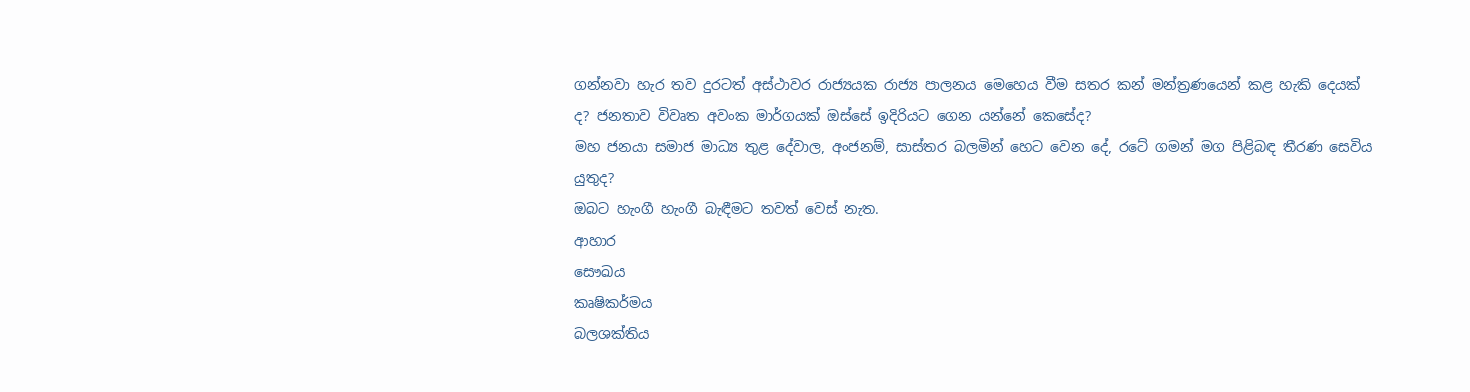ගන්නවා හැර තව දුරටත් අස්ථාවර රාජ්‍යයක රාජ්‍ය පාලනය මෙහෙය වීම සතර කන් මන්ත්‍රණයෙන් කළ හැකි දෙයක් ද? ජනතාව විවෘත අවංක මාර්ගයක් ඔස්සේ ඉදිරියට ගෙන යන්නේ කෙසේද?
මහ ජනයා සමාජ මාධ්‍ය තුළ දේවාල, අංජනම්, සාස්තර බලමින් හෙට වෙන දේ, රටේ ගමන් මග පිළිබඳ තීරණ සෙවිය යුතුද?
ඔබට හැංගී හැංගී බැඳීමට තවත් වෙස් නැත.
ආහාර
සෞඛය
කෘෂිකර්මය
බලශක්තිය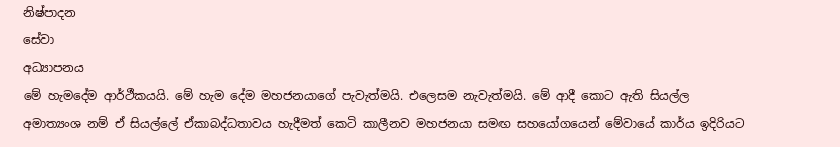නිෂ්පාදන
සේවා
අධ්‍යාපනය
මේ හැමදේම ආර්ථීකයයි. මේ හැම දේම මහජනයාගේ පැවැත්මයි. එලෙසම නැවැත්මයි. මේ ආදී කොට ඇති සියල්ල  අමාත්‍යංශ නම් ඒ සියල්ලේ ඒකාබද්ධතාවය හැදීමත් කෙටි කාලීනව මහජනයා සමඟ සහයෝගයෙන් මේවායේ කාර්ය ඉදිරියට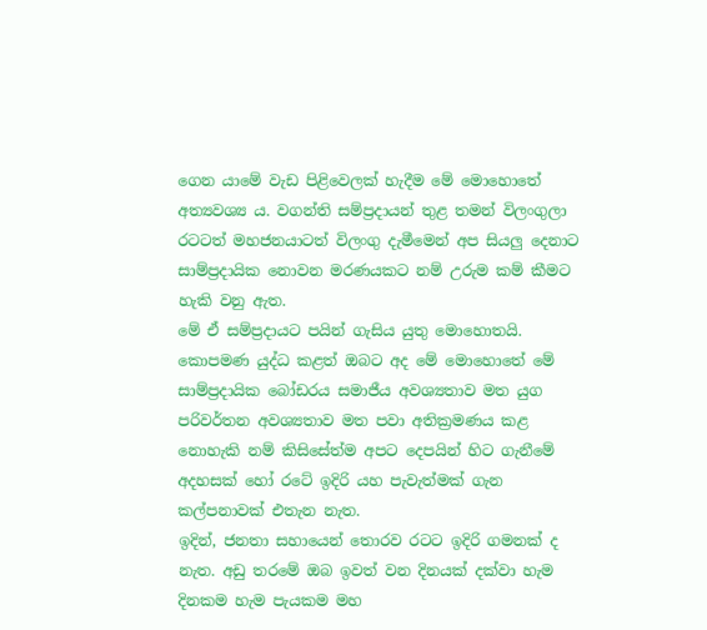ගෙන යාමේ වැඩ පිළිවෙලක් හැදීම මේ මොහොතේ අත්‍යවශ්‍ය ය. වගන්ති සම්ප්‍රදායන් තුළ තමන් විලංගුලා රටටත් මහජනයාටත් විලංගු දැමීමෙන් අප සියලු දෙනාට සාම්ප්‍රදායික නොවන මරණයකට නම් උරුම කම් කීමට හැකි වනු ඇත.
මේ ඒ සම්ප්‍රදායට පයින් ගැසිය යුතු මොහොතයි. කොපමණ යුද්ධ කළත් ඔබට අද මේ මොහොතේ මේ සාම්ප්‍රදායික බෝඩරය සමාජීය අවශ්‍යතාව මත යුග පරිවර්තන අවශ්‍යතාව මත පවා අතික්‍රමණය කළ නොහැකි නම් කිසිසේත්ම අපට දෙපයින් හිට ගැනීමේ අදහසක් හෝ රටේ ඉදිරි යහ පැවැත්මක් ගැන කල්පනාවක් එතැන නැත.
ඉදින්, ජනතා සහායෙන් තොරව රටට ඉදිරි ගමනක් ද නැත. අඩු තරමේ ඔබ ඉවත් වන දිනයක් දක්වා හැම දිනකම හැම පැයකම මහ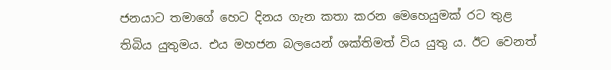ජනයාට තමාගේ හෙට දිනය ගැන කතා කරන මෙහෙයුමක් රට තුළ තිබිය යුතුමය. එය මහජන බලයෙන් ශක්තිමත් විය යුතු ය. ඊට වෙනත්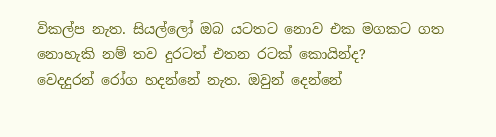විකල්ප නැත. සියල්ලෝ ඔබ යටතට නොව එක මගකට ගත නොහැකි නම් තව දුරටත් එතන රටක් කොයින්ද?
වෙදදුරන් රෝග හදන්නේ නැත. ඔවුන් දෙන්නේ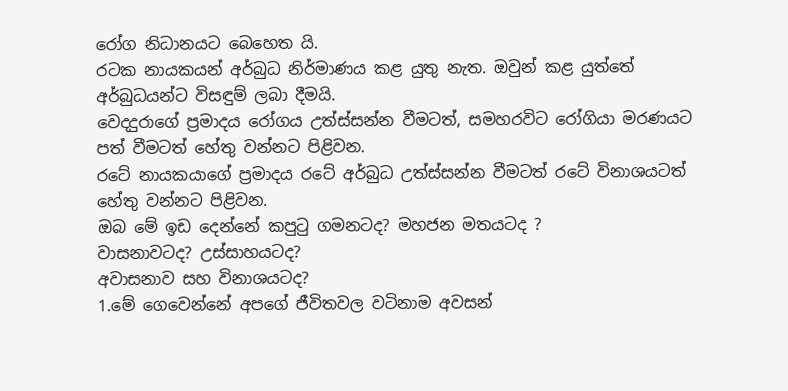රෝග නිධානයට බෙහෙත යි.
රටක නායකයන් අර්බුධ නිර්මාණය කළ යුතු නැත. ඔවුන් කළ යුත්තේ අර්බුධයන්ට විසඳුම් ලබා දීමයි.
වෙදදුරාගේ ප්‍රමාදය රෝගය උත්ස්සන්න වීමටත්, සමහරවිට රෝගියා මරණයට පත් වීමටත් හේතු වන්නට පිළිවන.
රටේ නායකයාගේ ප්‍රමාදය රටේ අර්බුධ උත්ස්සන්න වීමටත් රටේ විනාශයටත් හේතු වන්නට පිළිවන.
ඔබ මේ ඉඩ දෙන්නේ කපුටු ගමනටද? මහජන මතයටද ?
වාසනාවටද? උස්සාහයටද?
අවාසනාව සහ විනාශයටද?
1.මේ ගෙවෙන්නේ අපගේ ජීවිතවල වටිනාම අවසන්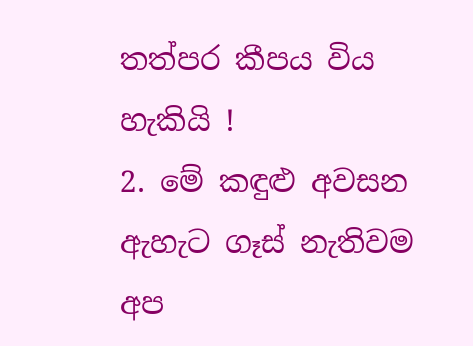තත්පර කීපය විය හැකියි !
2. මේ කඳුළු අවසන ඇහැට ගෑස් නැතිවම අප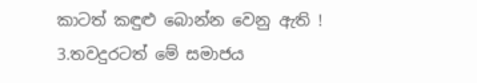කාටත් කඳුළු බොන්න වෙනු ඇති !
3.තවදුරටත් මේ සමාජය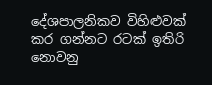දේශපාලනිකව විහිළුවක් කර ගන්නට රටක් ඉතිරි නොවනු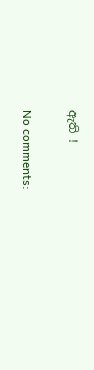ඇති !

No comments: